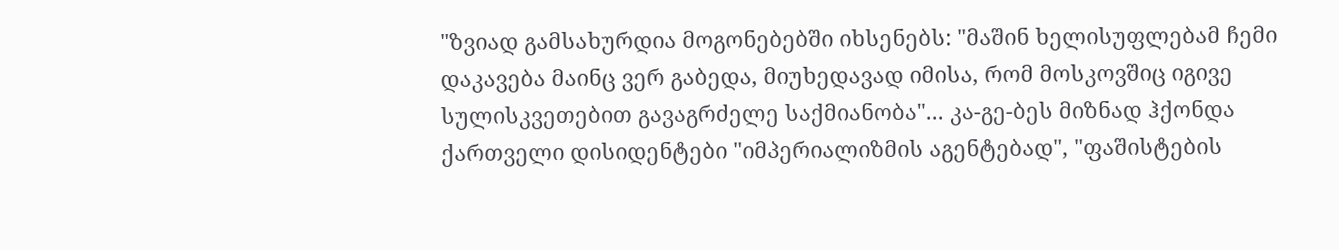"ზვიად გამსახურდია მოგონებებში იხსენებს: "მაშინ ხელისუფლებამ ჩემი დაკავება მაინც ვერ გაბედა, მიუხედავად იმისა, რომ მოსკოვშიც იგივე სულისკვეთებით გავაგრძელე საქმიანობა"... კა-გე-ბეს მიზნად ჰქონდა ქართველი დისიდენტები "იმპერიალიზმის აგენტებად", "ფაშისტების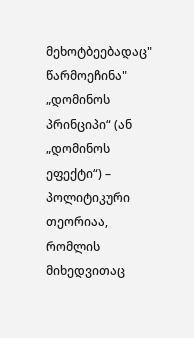მეხოტბეებადაც" წარმოეჩინა"
„დომინოს პრინციპი“ (ან „დომინოს ეფექტი“) – პოლიტიკური თეორიაა, რომლის მიხედვითაც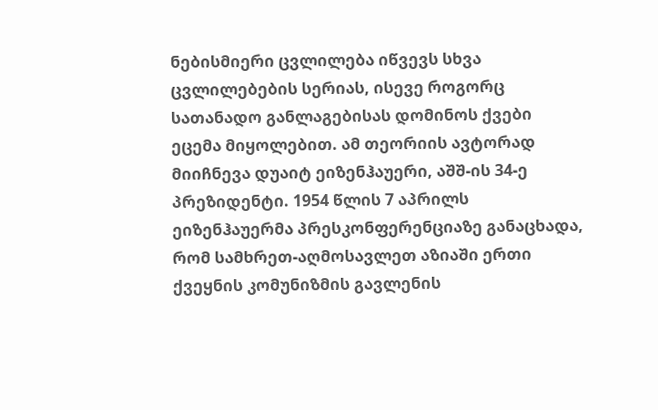ნებისმიერი ცვლილება იწვევს სხვა ცვლილებების სერიას, ისევე როგორც სათანადო განლაგებისას დომინოს ქვები ეცემა მიყოლებით. ამ თეორიის ავტორად მიიჩნევა დუაიტ ეიზენჰაუერი, აშშ-ის 34-ე პრეზიდენტი. 1954 წლის 7 აპრილს ეიზენჰაუერმა პრესკონფერენციაზე განაცხადა, რომ სამხრეთ-აღმოსავლეთ აზიაში ერთი ქვეყნის კომუნიზმის გავლენის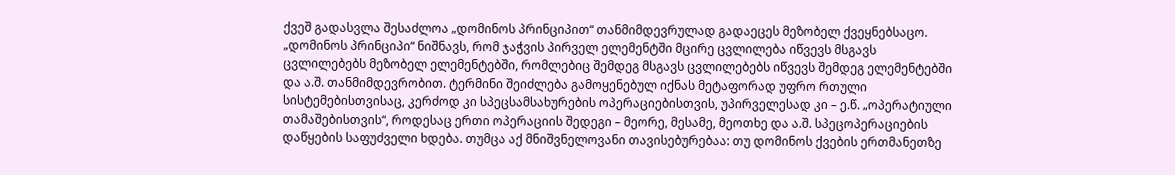ქვეშ გადასვლა შესაძლოა „დომინოს პრინციპით“ თანმიმდევრულად გადაეცეს მეზობელ ქვეყნებსაცო.
„დომინოს პრინციპი“ ნიშნავს, რომ ჯაჭვის პირველ ელემენტში მცირე ცვლილება იწვევს მსგავს ცვლილებებს მეზობელ ელემენტებში, რომლებიც შემდეგ მსგავს ცვლილებებს იწვევს შემდეგ ელემენტებში და ა.შ. თანმიმდევრობით. ტერმინი შეიძლება გამოყენებულ იქნას მეტაფორად უფრო რთული სისტემებისთვისაც, კერძოდ კი სპეცსამსახურების ოპერაციებისთვის, უპირველესად კი – ე.წ. „ოპერატიული თამაშებისთვის“, როდესაც ერთი ოპერაციის შედეგი – მეორე, მესამე, მეოთხე და ა.შ. სპეცოპერაციების დაწყების საფუძველი ხდება. თუმცა აქ მნიშვნელოვანი თავისებურებაა: თუ დომინოს ქვების ერთმანეთზე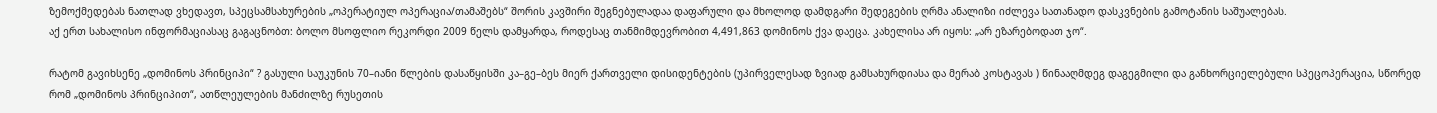ზემოქმედებას ნათლად ვხედავთ, სპეცსამსახურების „ოპერატიულ ოპერაცია/თამაშებს“ შორის კავშირი შეგნებულადაა დაფარული და მხოლოდ დამდგარი შედეგების ღრმა ანალიზი იძლევა სათანადო დასკვნების გამოტანის საშუალებას.
აქ ერთ სახალისო ინფორმაციასაც გაგაცნობთ: ბოლო მსოფლიო რეკორდი 2009 წელს დამყარდა, როდესაც თანმიმდევრობით 4,491,863 დომინოს ქვა დაეცა. კახელისა არ იყოს: „არ ეზარებოდათ ჯო“.

რატომ გავიხსენე „დომინოს პრინციპი“ ? გასული საუკუნის 70–იანი წლების დასაწყისში კა–გე–ბეს მიერ ქართველი დისიდენტების (უპირველესად ზვიად გამსახურდიასა და მერაბ კოსტავას ) წინააღმდეგ დაგეგმილი და განხორციელებული სპეცოპერაცია, სწორედ რომ „დომინოს პრინციპით“, ათწლეულების მანძილზე რუსეთის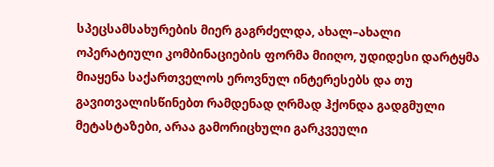სპეცსამსახურების მიერ გაგრძელდა, ახალ–ახალი ოპერატიული კომბინაციების ფორმა მიიღო, უდიდესი დარტყმა მიაყენა საქართველოს ეროვნულ ინტერესებს და თუ გავითვალისწინებთ რამდენად ღრმად ჰქონდა გადგმული მეტასტაზები, არაა გამორიცხული გარკვეული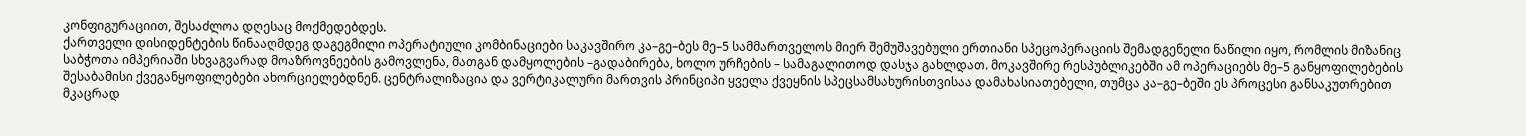კონფიგურაციით, შესაძლოა დღესაც მოქმედებდეს.
ქართველი დისიდენტების წინააღმდეგ დაგეგმილი ოპერატიული კომბინაციები საკავშირო კა–გე–ბეს მე–5 სამმართველოს მიერ შემუშავებული ერთიანი სპეცოპერაციის შემადგენელი ნაწილი იყო, რომლის მიზანიც საბჭოთა იმპერიაში სხვაგვარად მოაზროვნეების გამოვლენა, მათგან დამყოლების –გადაბირება, ხოლო ურჩების – სამაგალითოდ დასჯა გახლდათ. მოკავშირე რესპუბლიკებში ამ ოპერაციებს მე–5 განყოფილებების შესაბამისი ქვეგანყოფილებები ახორციელებდნენ. ცენტრალიზაცია და ვერტიკალური მართვის პრინციპი ყველა ქვეყნის სპეცსამსახურისთვისაა დამახასიათებელი, თუმცა კა–გე–ბეში ეს პროცესი განსაკუთრებით მკაცრად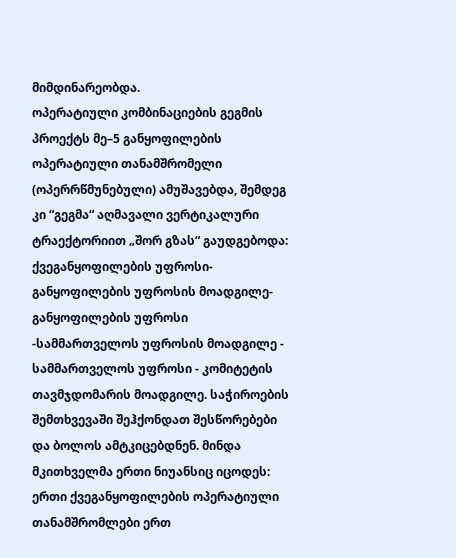მიმდინარეობდა.
ოპერატიული კომბინაციების გეგმის პროექტს მე–5 განყოფილების ოპერატიული თანამშრომელი (ოპერრწმუნებული) ამუშავებდა, შემდეგ კი “გეგმა“ აღმავალი ვერტიკალური ტრაექტორიით „შორ გზას“ გაუდგებოდა: ქვეგანყოფილების უფროსი-განყოფილების უფროსის მოადგილე-განყოფილების უფროსი -სამმართველოს უფროსის მოადგილე - სამმართველოს უფროსი - კომიტეტის თავმჯდომარის მოადგილე. საჭიროების შემთხვევაში შეჰქონდათ შესწორებები და ბოლოს ამტკიცებდნენ. მინდა მკითხველმა ერთი ნიუანსიც იცოდეს: ერთი ქვეგანყოფილების ოპერატიული თანამშრომლები ერთ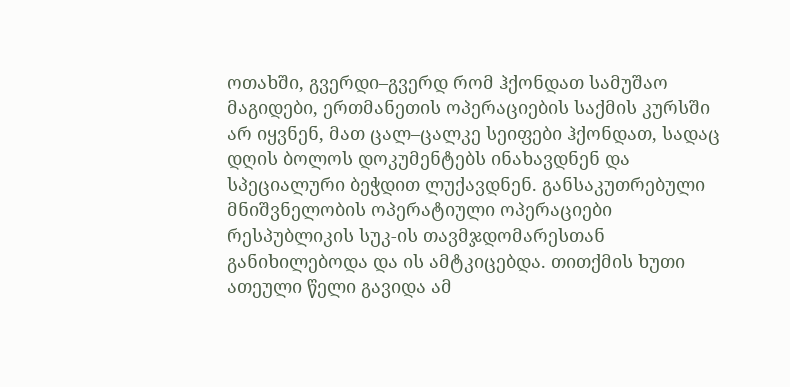ოთახში, გვერდი–გვერდ რომ ჰქონდათ სამუშაო მაგიდები, ერთმანეთის ოპერაციების საქმის კურსში არ იყვნენ, მათ ცალ–ცალკე სეიფები ჰქონდათ, სადაც დღის ბოლოს დოკუმენტებს ინახავდნენ და სპეციალური ბეჭდით ლუქავდნენ. განსაკუთრებული მნიშვნელობის ოპერატიული ოპერაციები რესპუბლიკის სუკ-ის თავმჯდომარესთან განიხილებოდა და ის ამტკიცებდა. თითქმის ხუთი ათეული წელი გავიდა ამ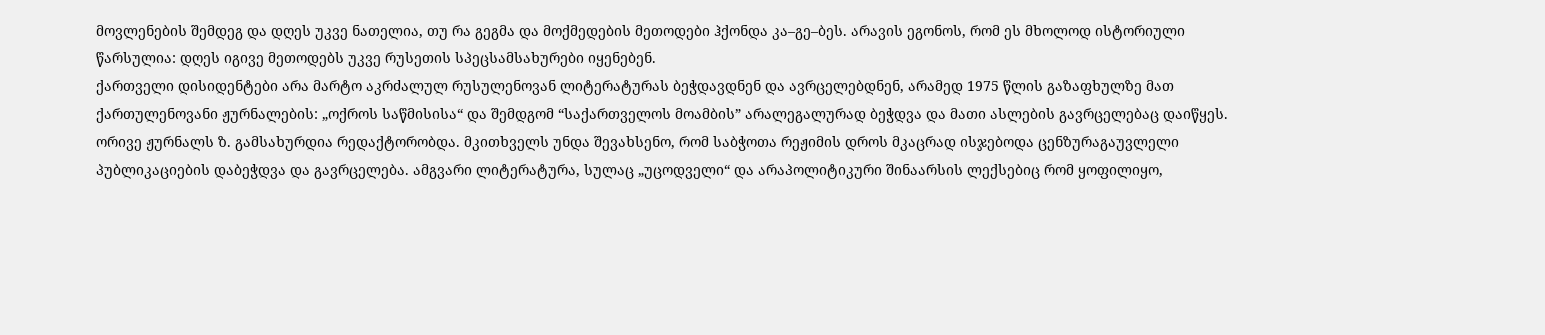მოვლენების შემდეგ და დღეს უკვე ნათელია, თუ რა გეგმა და მოქმედების მეთოდები ჰქონდა კა–გე–ბეს. არავის ეგონოს, რომ ეს მხოლოდ ისტორიული წარსულია: დღეს იგივე მეთოდებს უკვე რუსეთის სპეცსამსახურები იყენებენ.
ქართველი დისიდენტები არა მარტო აკრძალულ რუსულენოვან ლიტერატურას ბეჭდავდნენ და ავრცელებდნენ, არამედ 1975 წლის გაზაფხულზე მათ ქართულენოვანი ჟურნალების: „ოქროს საწმისისა“ და შემდგომ “საქართველოს მოამბის” არალეგალურად ბეჭდვა და მათი ასლების გავრცელებაც დაიწყეს. ორივე ჟურნალს ზ. გამსახურდია რედაქტორობდა. მკითხველს უნდა შევახსენო, რომ საბჭოთა რეჟიმის დროს მკაცრად ისჯებოდა ცენზურაგაუვლელი პუბლიკაციების დაბეჭდვა და გავრცელება. ამგვარი ლიტერატურა, სულაც „უცოდველი“ და არაპოლიტიკური შინაარსის ლექსებიც რომ ყოფილიყო,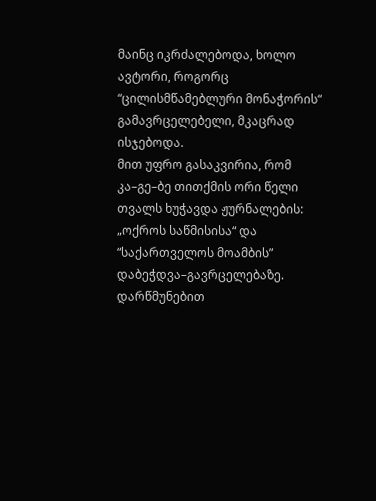მაინც იკრძალებოდა, ხოლო ავტორი, როგორც “ცილისმწამებლური მონაჭორის“ გამავრცელებელი, მკაცრად ისჯებოდა.
მით უფრო გასაკვირია, რომ კა–გე–ბე თითქმის ორი წელი თვალს ხუჭავდა ჟურნალების: „ოქროს საწმისისა“ და “საქართველოს მოამბის” დაბეჭდვა–გავრცელებაზე. დარწმუნებით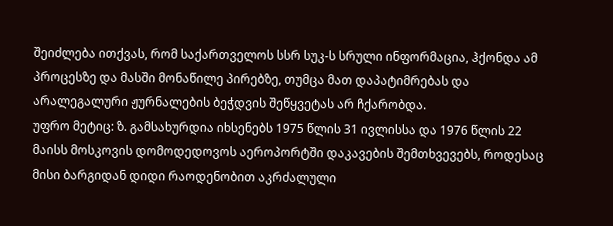შეიძლება ითქვას, რომ საქართველოს სსრ სუკ-ს სრული ინფორმაცია, ჰქონდა ამ პროცესზე და მასში მონაწილე პირებზე, თუმცა მათ დაპატიმრებას და არალეგალური ჟურნალების ბეჭდვის შეწყვეტას არ ჩქარობდა.
უფრო მეტიც: ზ. გამსახურდია იხსენებს 1975 წლის 31 ივლისსა და 1976 წლის 22 მაისს მოსკოვის დომოდედოვოს აეროპორტში დაკავების შემთხვევებს, როდესაც მისი ბარგიდან დიდი რაოდენობით აკრძალული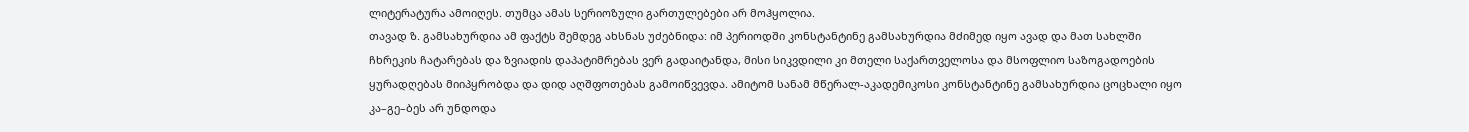ლიტერატურა ამოიღეს. თუმცა ამას სერიოზული გართულებები არ მოჰყოლია.
თავად ზ. გამსახურდია ამ ფაქტს შემდეგ ახსნას უძებნიდა: იმ პერიოდში კონსტანტინე გამსახურდია მძიმედ იყო ავად და მათ სახლში ჩხრეკის ჩატარებას და ზვიადის დაპატიმრებას ვერ გადაიტანდა, მისი სიკვდილი კი მთელი საქართველოსა და მსოფლიო საზოგადოების ყურადღებას მიიპყრობდა და დიდ აღშფოთებას გამოიწვევდა. ამიტომ სანამ მწერალ-აკადემიკოსი კონსტანტინე გამსახურდია ცოცხალი იყო კა–გე–ბეს არ უნდოდა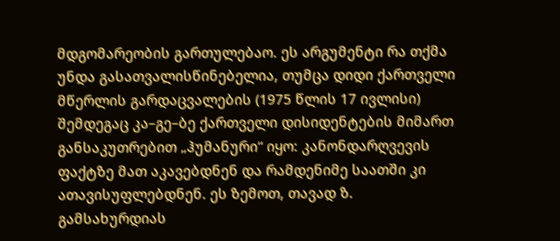მდგომარეობის გართულებაო. ეს არგუმენტი რა თქმა უნდა გასათვალისწინებელია, თუმცა დიდი ქართველი მწერლის გარდაცვალების (1975 წლის 17 ივლისი) შემდეგაც კა–გე–ბე ქართველი დისიდენტების მიმართ განსაკუთრებით „ჰუმანური“ იყო: კანონდარღვევის ფაქტზე მათ აკავებდნენ და რამდენიმე საათში კი ათავისუფლებდნენ. ეს ზემოთ, თავად ზ. გამსახურდიას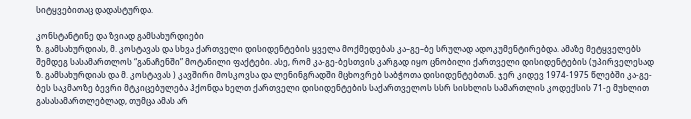სიტყვებითაც დადასტურდა.

კონსტანტინე და ზვიად გამსახურდიები
ზ. გამსახურდიას, მ. კოსტავას და სხვა ქართველი დისიდენტების ყველა მოქმედებას კა–გე–ბე სრულად ადოკუმენტირებდა. ამაზე მეტყველებს შემდეგ სასამართლოს “განაჩენში” მოტანილი ფაქტები. ასე, რომ კა-გე-ბესთვის კარგად იყო ცნობილი ქართველი დისიდენტების (უპირველესად ზ. გამსახურდიას და მ. კოსტავას ) კავშირი მოსკოვსა და ლენინგრადში მცხოვრებ საბჭოთა დისიდენტებთან. ჯერ კიდევ 1974-1975 წლებში კა-გე-ბეს საკმაოზე ბევრი მტკიცებულება ჰქონდა ხელთ ქართველი დისიდენტების საქართველოს სსრ სისხლის სამართლის კოდექსის 71-ე მუხლით გასასამართლებლად, თუმცა ამას არ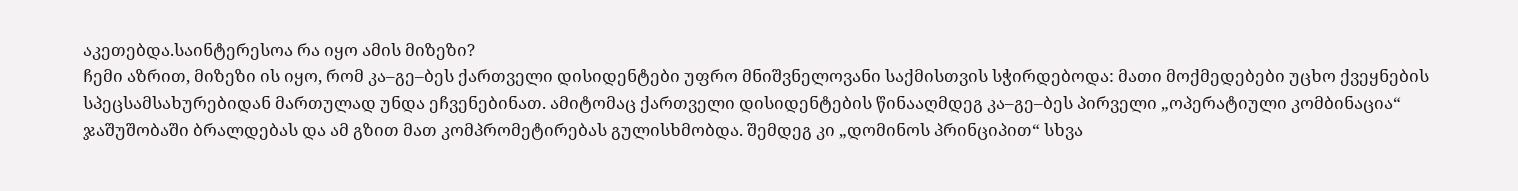აკეთებდა.საინტერესოა რა იყო ამის მიზეზი?
ჩემი აზრით, მიზეზი ის იყო, რომ კა–გე–ბეს ქართველი დისიდენტები უფრო მნიშვნელოვანი საქმისთვის სჭირდებოდა: მათი მოქმედებები უცხო ქვეყნების სპეცსამსახურებიდან მართულად უნდა ეჩვენებინათ. ამიტომაც ქართველი დისიდენტების წინააღმდეგ კა–გე–ბეს პირველი „ოპერატიული კომბინაცია“ ჯაშუშობაში ბრალდებას და ამ გზით მათ კომპრომეტირებას გულისხმობდა. შემდეგ კი „დომინოს პრინციპით“ სხვა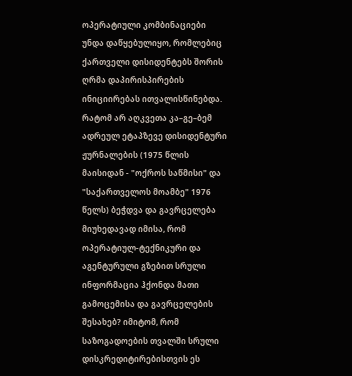ოპერატიული კომბინაციები უნდა დაწყებულიყო, რომლებიც ქართველი დისიდენტებს შორის ღრმა დაპირისპირების ინიციირებას ითვალისწინებდა.
რატომ არ აღკვეთა კა–გე–ბემ ადრეულ ეტაპზევე დისიდენტური ჟურნალების (1975 წლის მაისიდან - "ოქროს საწმისი" და "საქართველოს მოამბე" 1976 წელს) ბეჭდვა და გავრცელება მიუხედავად იმისა, რომ ოპერატიულ-ტექნიკური და აგენტურული გზებით სრული ინფორმაცია ჰქონდა მათი გამოცემისა და გავრცელების შესახებ? იმიტომ, რომ საზოგადოების თვალში სრული დისკრედიტირებისთვის ეს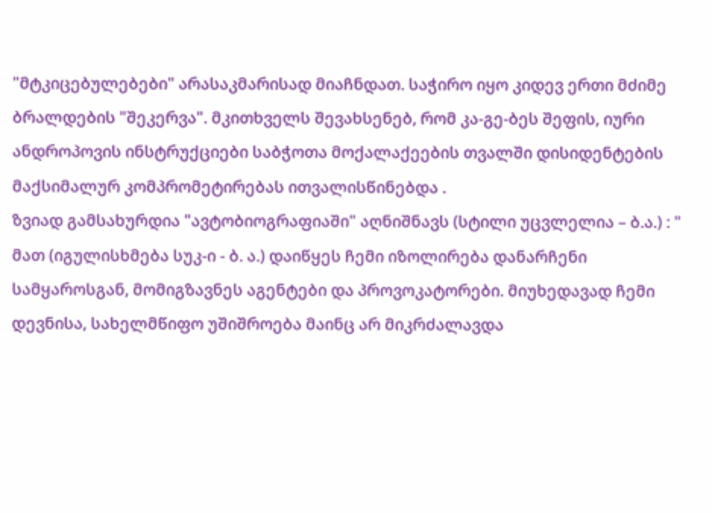"მტკიცებულებები" არასაკმარისად მიაჩნდათ. საჭირო იყო კიდევ ერთი მძიმე ბრალდების "შეკერვა". მკითხველს შევახსენებ, რომ კა-გე-ბეს შეფის, იური ანდროპოვის ინსტრუქციები საბჭოთა მოქალაქეების თვალში დისიდენტების მაქსიმალურ კომპრომეტირებას ითვალისწინებდა .
ზვიად გამსახურდია "ავტობიოგრაფიაში" აღნიშნავს (სტილი უცვლელია – ბ.ა.) : " მათ (იგულისხმება სუკ-ი - ბ. ა.) დაიწყეს ჩემი იზოლირება დანარჩენი სამყაროსგან, მომიგზავნეს აგენტები და პროვოკატორები. მიუხედავად ჩემი დევნისა, სახელმწიფო უშიშროება მაინც არ მიკრძალავდა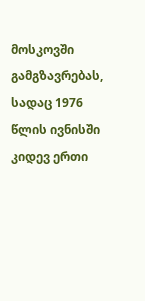მოსკოვში გამგზავრებას, სადაც 1976 წლის ივნისში კიდევ ერთი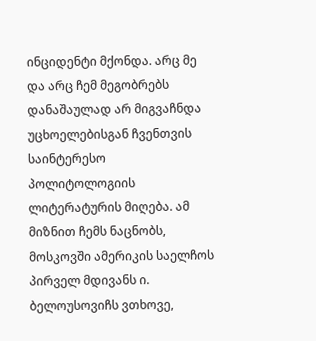ინციდენტი მქონდა. არც მე და არც ჩემ მეგობრებს დანაშაულად არ მიგვაჩნდა უცხოელებისგან ჩვენთვის საინტერესო პოლიტოლოგიის ლიტერატურის მიღება. ამ მიზნით ჩემს ნაცნობს, მოსკოვში ამერიკის საელჩოს პირველ მდივანს ი. ბელოუსოვიჩს ვთხოვე,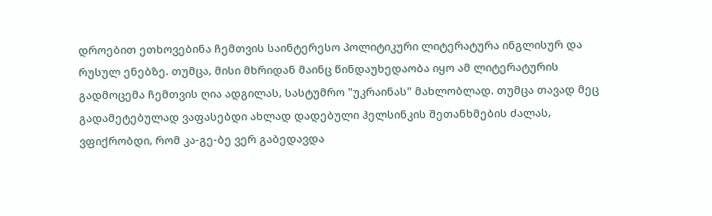დროებით ეთხოვებინა ჩემთვის საინტერესო პოლიტიკური ლიტერატურა ინგლისურ და რუსულ ენებზე. თუმცა, მისი მხრიდან მაინც წინდაუხედაობა იყო ამ ლიტერატურის გადმოცემა ჩემთვის ღია ადგილას, სასტუმრო "უკრაინას" მახლობლად. თუმცა თავად მეც გადამეტებულად ვაფასებდი ახლად დადებული ჰელსინკის შეთანხმების ძალას, ვფიქრობდი, რომ კა-გე-ბე ვერ გაბედავდა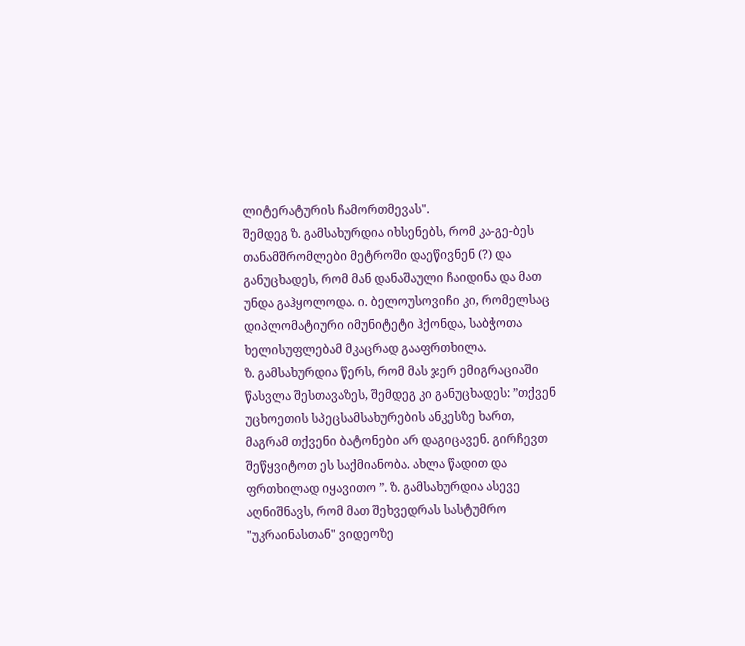ლიტერატურის ჩამორთმევას".
შემდეგ ზ. გამსახურდია იხსენებს, რომ კა-გე-ბეს თანამშრომლები მეტროში დაეწივნენ (?) და განუცხადეს, რომ მან დანაშაული ჩაიდინა და მათ უნდა გაჰყოლოდა. ი. ბელოუსოვიჩი კი, რომელსაც დიპლომატიური იმუნიტეტი ჰქონდა, საბჭოთა ხელისუფლებამ მკაცრად გააფრთხილა.
ზ. გამსახურდია წერს, რომ მას ჯერ ემიგრაციაში წასვლა შესთავაზეს, შემდეგ კი განუცხადეს: ”თქვენ უცხოეთის სპეცსამსახურების ანკესზე ხართ, მაგრამ თქვენი ბატონები არ დაგიცავენ. გირჩევთ შეწყვიტოთ ეს საქმიანობა. ახლა წადით და ფრთხილად იყავითო ”. ზ. გამსახურდია ასევე აღნიშნავს, რომ მათ შეხვედრას სასტუმრო "უკრაინასთან" ვიდეოზე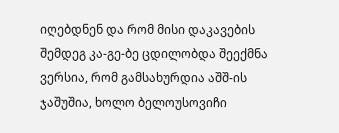იღებდნენ და რომ მისი დაკავების შემდეგ კა-გე-ბე ცდილობდა შეექმნა ვერსია, რომ გამსახურდია აშშ-ის ჯაშუშია, ხოლო ბელოუსოვიჩი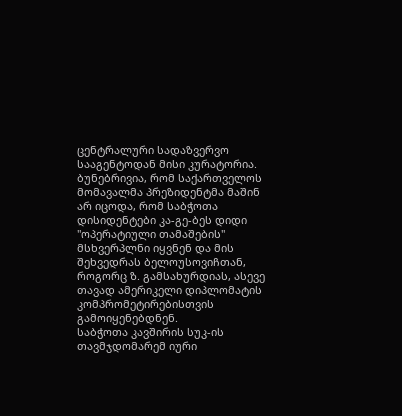ცენტრალური სადაზვერვო სააგენტოდან მისი კურატორია. ბუნებრივია, რომ საქართველოს მომავალმა პრეზიდენტმა მაშინ არ იცოდა, რომ საბჭოთა დისიდენტები კა-გე-ბეს დიდი "ოპერატიული თამაშების" მსხვერპლნი იყვნენ და მის შეხვედრას ბელოუსოვიჩთან, როგორც ზ. გამსახურდიას, ასევე თავად ამერიკელი დიპლომატის კომპრომეტირებისთვის გამოიყენებდნენ.
საბჭოთა კავშირის სუკ-ის თავმჯდომარემ იური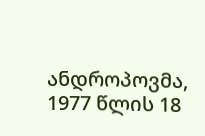ანდროპოვმა, 1977 წლის 18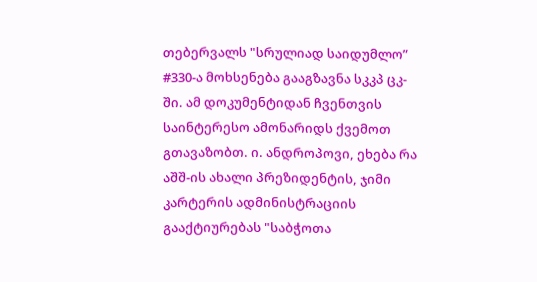თებერვალს "სრულიად საიდუმლო” #330-ა მოხსენება გააგზავნა სკკპ ცკ-ში. ამ დოკუმენტიდან ჩვენთვის საინტერესო ამონარიდს ქვემოთ გთავაზობთ. ი. ანდროპოვი, ეხება რა აშშ-ის ახალი პრეზიდენტის, ჯიმი კარტერის ადმინისტრაციის გააქტიურებას "საბჭოთა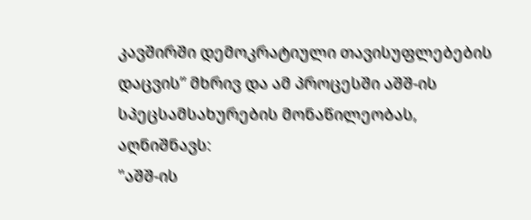კავშირში დემოკრატიული თავისუფლებების დაცვის” მხრივ და ამ პროცესში აშშ-ის სპეცსამსახურების მონაწილეობას, აღნიშნავს:
"აშშ-ის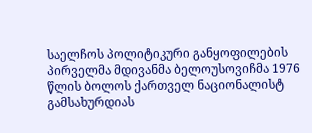საელჩოს პოლიტიკური განყოფილების პირველმა მდივანმა ბელოუსოვიჩმა 1976 წლის ბოლოს ქართველ ნაციონალისტ გამსახურდიას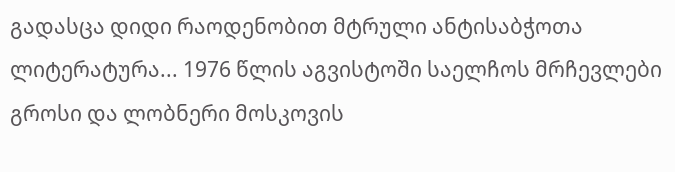გადასცა დიდი რაოდენობით მტრული ანტისაბჭოთა ლიტერატურა... 1976 წლის აგვისტოში საელჩოს მრჩევლები გროსი და ლობნერი მოსკოვის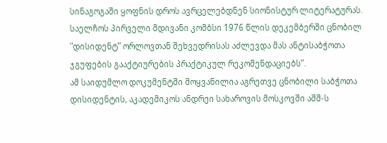სინაგოგაში ყოფნის დროს ავრცელებდნენ სიონისტურ ლიტერატურას. საელჩოს პირველი მდივანი კომბსი 1976 წლის დეკემბერში ცნობილ "დისიდენტ” ორლოვთან შეხვედრისას აძლევდა მას ანტისაბჭოთა ჯგუფების გააქტიურების პრაქტიკულ რეკომენდაციებს”.
ამ საიდუმლო დოკუმენტში მოყვანილია აგრეთვე ცნობილი საბჭოთა დისიდენტის, აკადემიკოს ანდრეი სახაროვის მოსკოვში აშშ-ს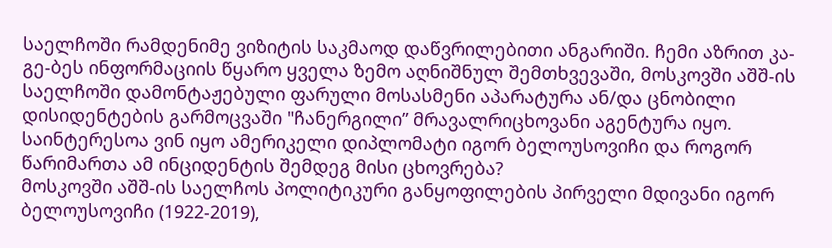საელჩოში რამდენიმე ვიზიტის საკმაოდ დაწვრილებითი ანგარიში. ჩემი აზრით კა-გე-ბეს ინფორმაციის წყარო ყველა ზემო აღნიშნულ შემთხვევაში, მოსკოვში აშშ-ის საელჩოში დამონტაჟებული ფარული მოსასმენი აპარატურა ან/და ცნობილი დისიდენტების გარმოცვაში "ჩანერგილი” მრავალრიცხოვანი აგენტურა იყო. საინტერესოა ვინ იყო ამერიკელი დიპლომატი იგორ ბელოუსოვიჩი და როგორ წარიმართა ამ ინციდენტის შემდეგ მისი ცხოვრება?
მოსკოვში აშშ-ის საელჩოს პოლიტიკური განყოფილების პირველი მდივანი იგორ ბელოუსოვიჩი (1922-2019),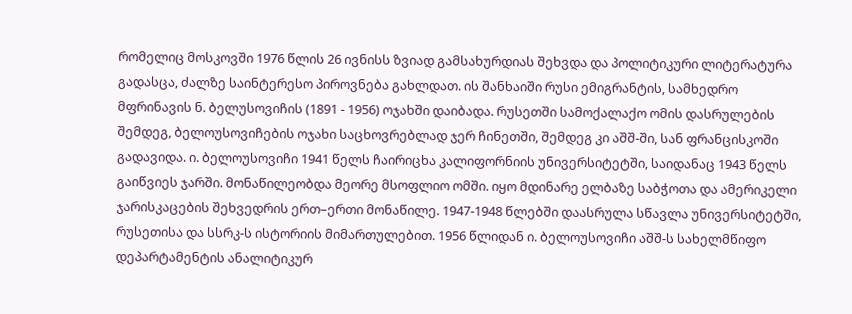რომელიც მოსკოვში 1976 წლის 26 ივნისს ზვიად გამსახურდიას შეხვდა და პოლიტიკური ლიტერატურა გადასცა, ძალზე საინტერესო პიროვნება გახლდათ. ის შანხაიში რუსი ემიგრანტის, სამხედრო მფრინავის ნ. ბელუსოვიჩის (1891 - 1956) ოჯახში დაიბადა. რუსეთში სამოქალაქო ომის დასრულების შემდეგ, ბელოუსოვიჩების ოჯახი საცხოვრებლად ჯერ ჩინეთში, შემდეგ კი აშშ-ში, სან ფრანცისკოში გადავიდა. ი. ბელოუსოვიჩი 1941 წელს ჩაირიცხა კალიფორნიის უნივერსიტეტში, საიდანაც 1943 წელს გაიწვიეს ჯარში. მონაწილეობდა მეორე მსოფლიო ომში. იყო მდინარე ელბაზე საბჭოთა და ამერიკელი ჯარისკაცების შეხვედრის ერთ–ერთი მონაწილე. 1947-1948 წლებში დაასრულა სწავლა უნივერსიტეტში, რუსეთისა და სსრკ-ს ისტორიის მიმართულებით. 1956 წლიდან ი. ბელოუსოვიჩი აშშ-ს სახელმწიფო დეპარტამენტის ანალიტიკურ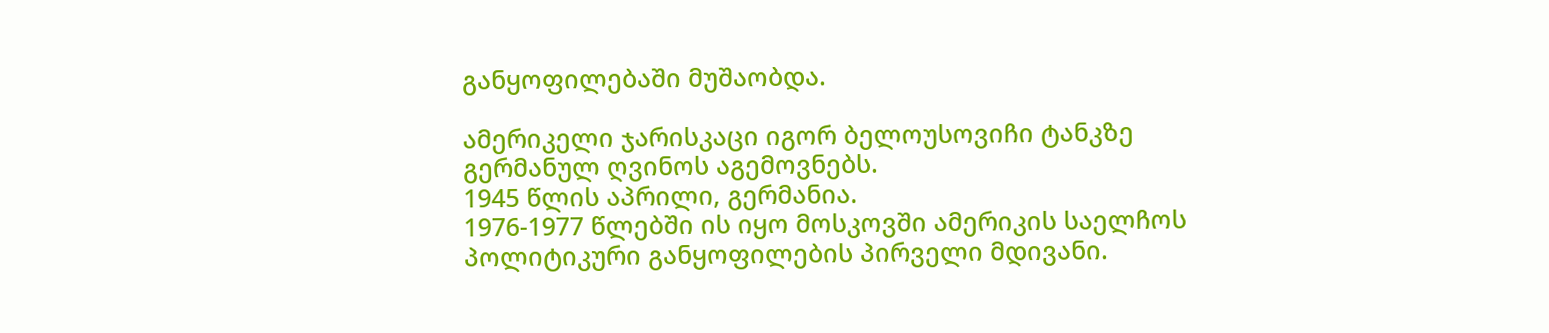განყოფილებაში მუშაობდა.

ამერიკელი ჯარისკაცი იგორ ბელოუსოვიჩი ტანკზე გერმანულ ღვინოს აგემოვნებს.
1945 წლის აპრილი, გერმანია.
1976-1977 წლებში ის იყო მოსკოვში ამერიკის საელჩოს პოლიტიკური განყოფილების პირველი მდივანი.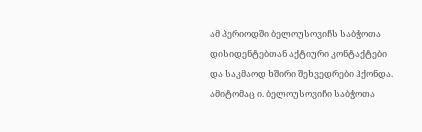ამ პერიოდში ბელოუსოვიჩს საბჭოთა დისიდენტებთან აქტიური კონტაქტები და საკმაოდ ხშირი შეხვედრები ჰქონდა. ამიტომაც ი. ბელოუსოვიჩი საბჭოთა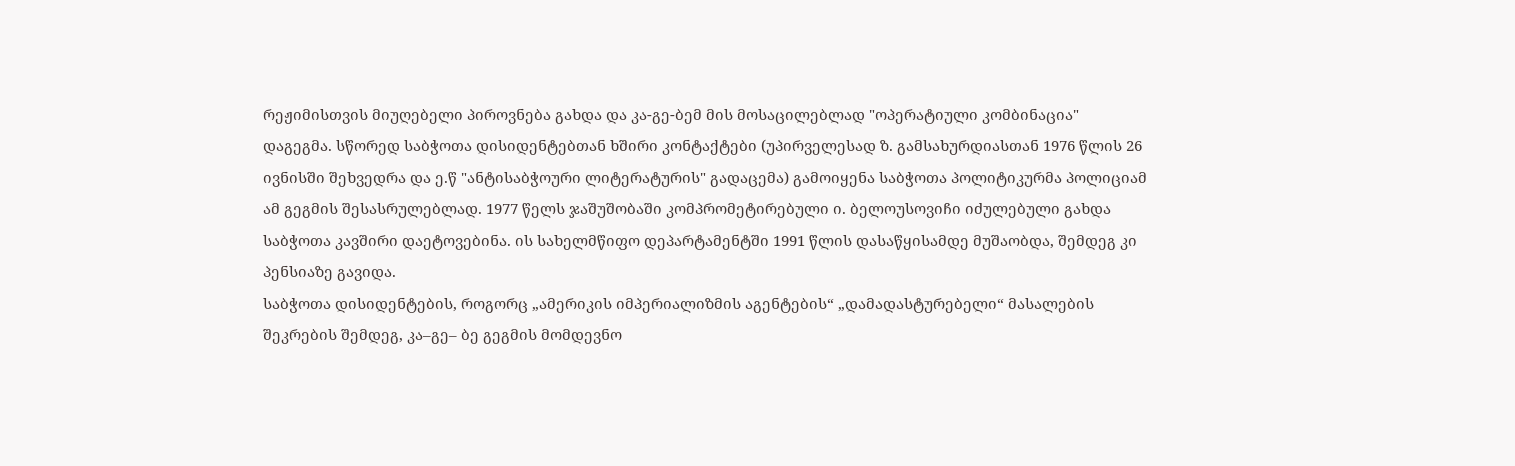რეჟიმისთვის მიუღებელი პიროვნება გახდა და კა-გე-ბემ მის მოსაცილებლად "ოპერატიული კომბინაცია" დაგეგმა. სწორედ საბჭოთა დისიდენტებთან ხშირი კონტაქტები (უპირველესად ზ. გამსახურდიასთან 1976 წლის 26 ივნისში შეხვედრა და ე.წ "ანტისაბჭოური ლიტერატურის" გადაცემა) გამოიყენა საბჭოთა პოლიტიკურმა პოლიციამ ამ გეგმის შესასრულებლად. 1977 წელს ჯაშუშობაში კომპრომეტირებული ი. ბელოუსოვიჩი იძულებული გახდა საბჭოთა კავშირი დაეტოვებინა. ის სახელმწიფო დეპარტამენტში 1991 წლის დასაწყისამდე მუშაობდა, შემდეგ კი პენსიაზე გავიდა.
საბჭოთა დისიდენტების, როგორც „ამერიკის იმპერიალიზმის აგენტების“ „დამადასტურებელი“ მასალების შეკრების შემდეგ, კა–გე– ბე გეგმის მომდევნო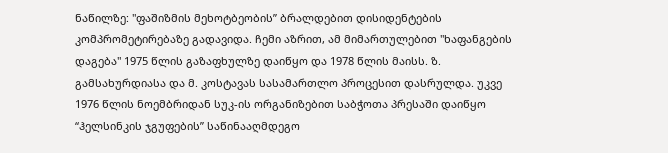ნაწილზე: "ფაშიზმის მეხოტბეობის” ბრალდებით დისიდენტების კომპრომეტირებაზე გადავიდა. ჩემი აზრით, ამ მიმართულებით "ხაფანგების დაგება" 1975 წლის გაზაფხულზე დაიწყო და 1978 წლის მაისს. ზ. გამსახურდიასა და მ. კოსტავას სასამართლო პროცესით დასრულდა. უკვე 1976 წლის ნოემბრიდან სუკ-ის ორგანიზებით საბჭოთა პრესაში დაიწყო “ჰელსინკის ჯგუფების” საწინააღმდეგო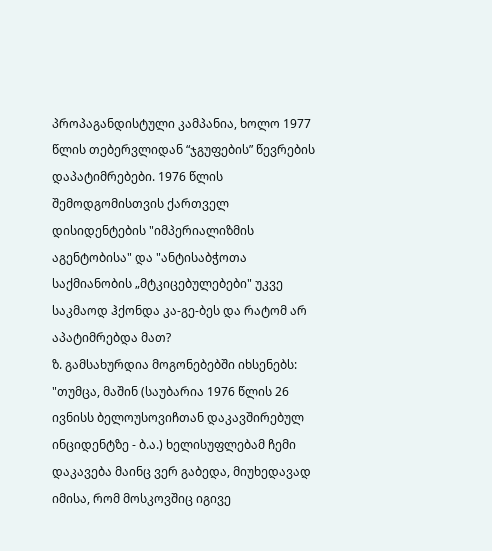პროპაგანდისტული კამპანია, ხოლო 1977 წლის თებერვლიდან “ჯგუფების” წევრების დაპატიმრებები. 1976 წლის შემოდგომისთვის ქართველ დისიდენტების "იმპერიალიზმის აგენტობისა" და "ანტისაბჭოთა საქმიანობის „მტკიცებულებები" უკვე საკმაოდ ჰქონდა კა-გე-ბეს და რატომ არ აპატიმრებდა მათ?
ზ. გამსახურდია მოგონებებში იხსენებს: "თუმცა, მაშინ (საუბარია 1976 წლის 26 ივნისს ბელოუსოვიჩთან დაკავშირებულ ინციდენტზე - ბ.ა.) ხელისუფლებამ ჩემი დაკავება მაინც ვერ გაბედა, მიუხედავად იმისა, რომ მოსკოვშიც იგივე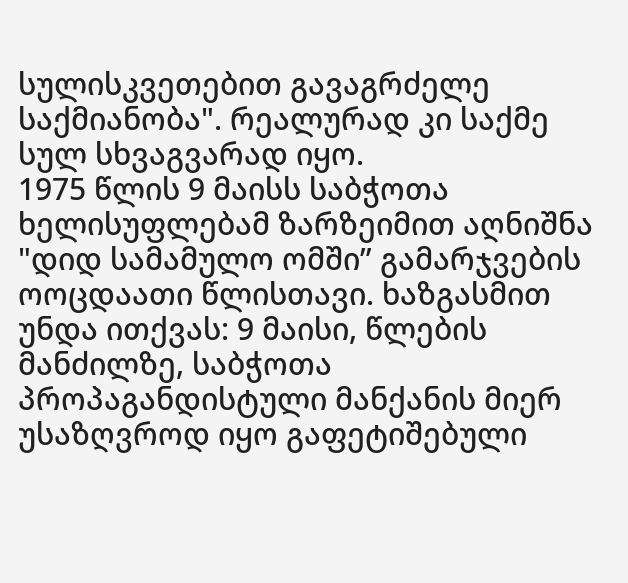სულისკვეთებით გავაგრძელე საქმიანობა". რეალურად კი საქმე სულ სხვაგვარად იყო.
1975 წლის 9 მაისს საბჭოთა ხელისუფლებამ ზარზეიმით აღნიშნა "დიდ სამამულო ომში” გამარჯვების ოოცდაათი წლისთავი. ხაზგასმით უნდა ითქვას: 9 მაისი, წლების მანძილზე, საბჭოთა პროპაგანდისტული მანქანის მიერ უსაზღვროდ იყო გაფეტიშებული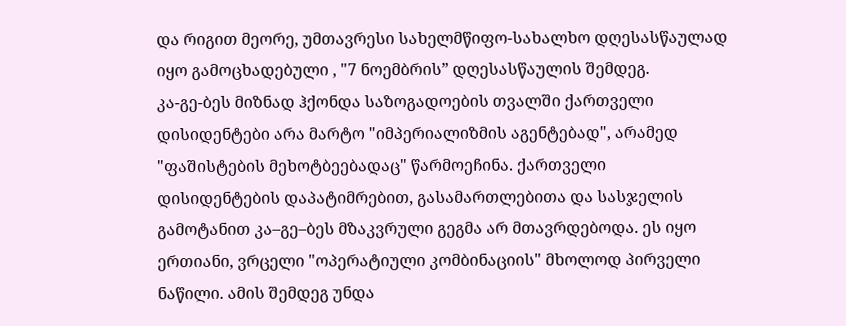და რიგით მეორე, უმთავრესი სახელმწიფო-სახალხო დღესასწაულად იყო გამოცხადებული , "7 ნოემბრის” დღესასწაულის შემდეგ.
კა-გე-ბეს მიზნად ჰქონდა საზოგადოების თვალში ქართველი დისიდენტები არა მარტო "იმპერიალიზმის აგენტებად", არამედ "ფაშისტების მეხოტბეებადაც" წარმოეჩინა. ქართველი დისიდენტების დაპატიმრებით, გასამართლებითა და სასჯელის გამოტანით კა–გე–ბეს მზაკვრული გეგმა არ მთავრდებოდა. ეს იყო ერთიანი, ვრცელი "ოპერატიული კომბინაციის" მხოლოდ პირველი ნაწილი. ამის შემდეგ უნდა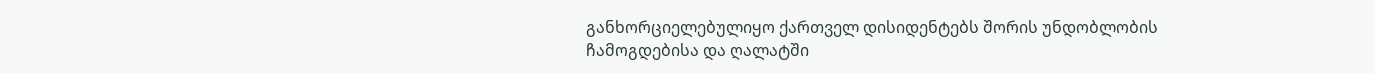განხორციელებულიყო ქართველ დისიდენტებს შორის უნდობლობის ჩამოგდებისა და ღალატში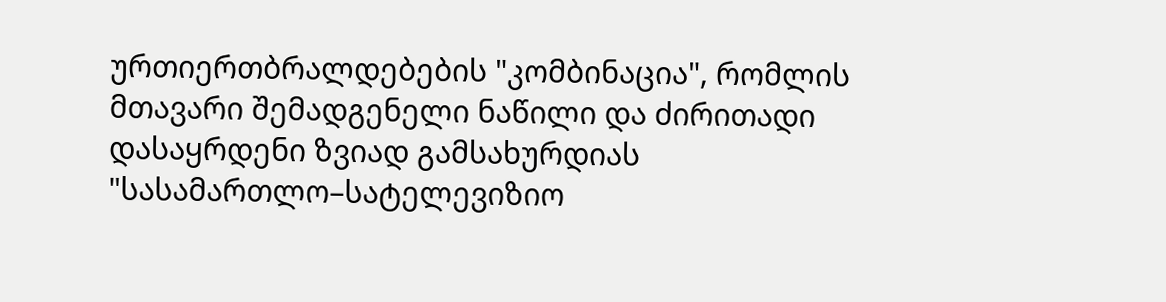ურთიერთბრალდებების "კომბინაცია", რომლის მთავარი შემადგენელი ნაწილი და ძირითადი დასაყრდენი ზვიად გამსახურდიას "სასამართლო–სატელევიზიო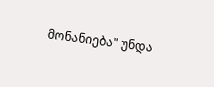მონანიება" უნდა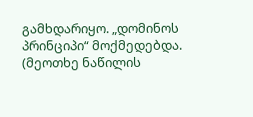გამხდარიყო. „დომინოს პრინციპი“ მოქმედებდა.
(მეოთხე ნაწილის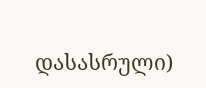დასასრული)